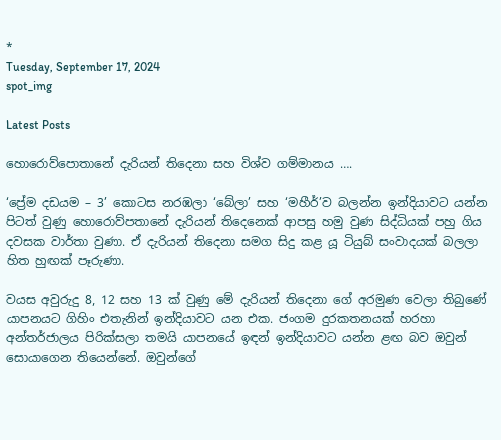*
Tuesday, September 17, 2024
spot_img

Latest Posts

හොරොව්පොතානේ දැරියන් තිදෙනා සහ විශ්ව ගම්මානය ….

‘ප්‍රේම දඩයම – 3’ කොටස නරඹලා ‘බේලා’ සහ ‘මහීර්’ව බලන්න ඉන්දියාවට යන්න පිටත් වුණු හොරොව්පතානේ දැරියන් තිදෙනෙක් ආපසු හමු වුණ සිද්ධියක් පහු ගිය දවසක වාර්තා වුණා. ඒ දැරියන් තිදෙනා සමග සිදු කළ යූ ටියුබ් සංවාදයක් බලලා හිත හුඟක් පෑරුණා.

වයස අවුරුදු 8, 12 සහ 13 ක් වුණු මේ දැරියන් තිදෙනා ගේ අරමුණ වෙලා තිබුණේ යාපනයට ගිහිං එතැනින් ඉන්දියාවට යන එක. ජංගම දුරකතනයක් හරහා අන්තර්ජාලය පිරික්සලා තමයි යාපනයේ ඉඳන් ඉන්දියාවට යන්න ළඟ බව ඔවුන් සොයාගෙන තියෙන්නේ. ඔවුන්ගේ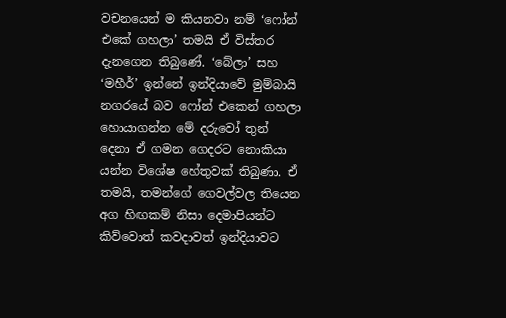වචනයෙන් ම කියනවා නම් ‘ෆෝන් එකේ ගහලා’ තමයි ඒ විස්තර දැනගෙන තිබුණේ. ‘බේලා’ සහ ‘මහීර්’ ඉන්නේ ඉන්දියාවේ මුම්බායි නගරයේ බව ෆෝන් එකෙන් ගහලා හොයාගන්න මේ දරුවෝ තුන් දෙනා ඒ ගමන ගෙදරට නොකියා යන්න විශේෂ හේතුවක් තිබුණා. ඒ තමයි, තමන්ගේ ගෙවල්වල තියෙන අග හිඟකම් නිසා දෙමාපියන්ට කිව්වොත් කවදාවත් ඉන්දියාවට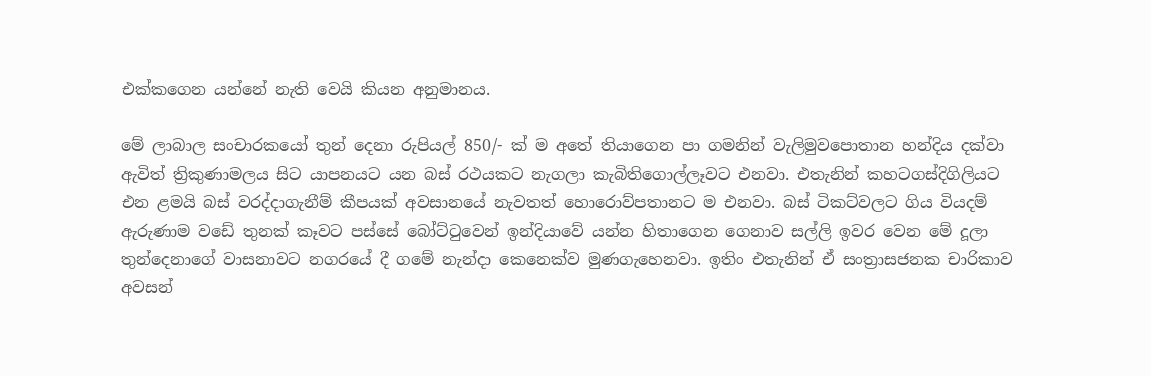එක්කගෙන යන්නේ නැති වෙයි කියන අනුමානය.

මේ ලාබාල සංචාරකයෝ තුන් දෙනා රුපියල් 850/- ක් ම අතේ තියාගෙන පා ගමනින් වැලිමුවපොතාන හන්දිය දක්වා ඇවිත් ත්‍රිකුණාමලය සිට යාපනයට යන බස් රථයකට නැගලා කැබිතිගොල්ලෑවට එනවා. එතැනින් කහටගස්දිගිලියට එන ළමයි බස් වරද්දාගැනීම් කීපයක් අවසානයේ නැවතත් හොරොව්පතානට ම එනවා. බස් ටිකට්වලට ගිය වියදම් ඇරුණාම වඩේ තුනක් කෑවට පස්සේ බෝට්ටුවෙන් ඉන්දියාවේ යන්න හිතාගෙන ගෙනාව සල්ලි ඉවර වෙන මේ දූලා තුන්දෙනාගේ වාසනාවට නගරයේ දී ගමේ නැන්දා කෙනෙක්ව මුණගැහෙනවා. ඉතිං එතැනින් ඒ සංත්‍රාසජනක චාරිකාව අවසන්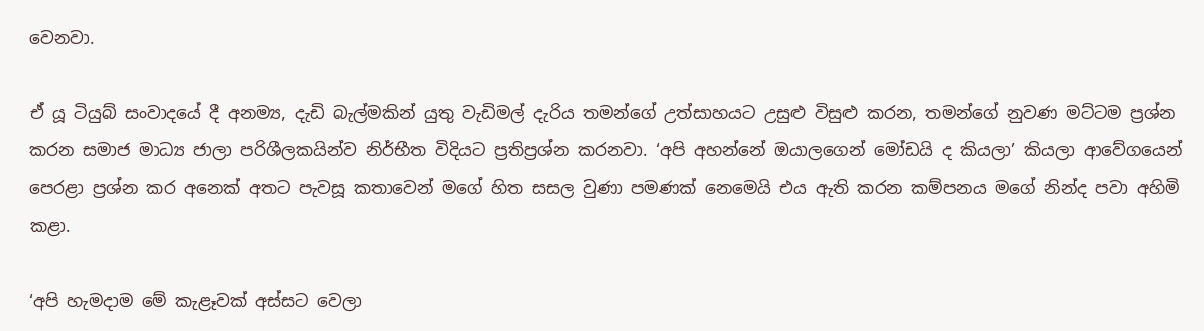වෙනවා.

ඒ යූ ටියුබ් සංවාදයේ දී අනම්‍ය, දැඩි බැල්මකින් යුතු වැඩිමල් දැරිය තමන්ගේ උත්සාහයට උසුළු විසුළු කරන, තමන්ගේ නුවණ මට්ටම ප්‍රශ්න කරන සමාජ මාධ්‍ය ජාලා පරිශීලකයින්ව නිර්භීත විදියට ප්‍රතිප්‍රශ්න කරනවා. ‘අපි අහන්නේ ඔයාලගෙන් මෝඩයි ද කියලා’ කියලා ආවේගයෙන් පෙරළා ප්‍රශ්න කර අනෙක් අතට පැවසූ කතාවෙන් මගේ හිත සසල වුණා පමණක් නෙමෙයි එය ඇති කරන කම්පනය මගේ නින්ද පවා අහිමි කළා.

‘අපි හැමදාම මේ කැළෑවක් අස්සට වෙලා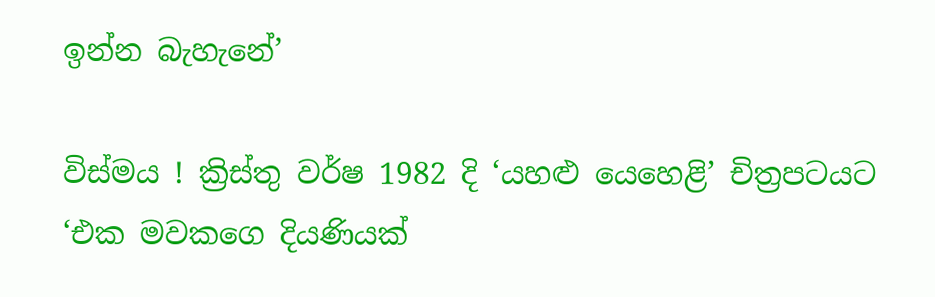ඉන්න බැහැනේ’

විස්මය ! ක්‍රිස්තු වර්ෂ 1982 දි ‘යහළු යෙහෙළි’ චිත්‍රපටයට ‘එක මවකගෙ දියණියක්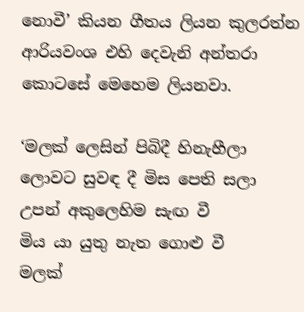නොවී’ කියන ගීතය ලියන කුලරත්න ආරියවංශ එහි දෙවැනි අන්තරා කොටසේ මෙහෙම ලියනවා.

‘මලක් ලෙසින් පිබිදී හිනැහීලා
ලොවට සුවඳ දී මිස පෙති සලා
උපන් අකුලෙහිම සැඟ වී
මිය යා යුතු නැත ගොළු වී
මලක්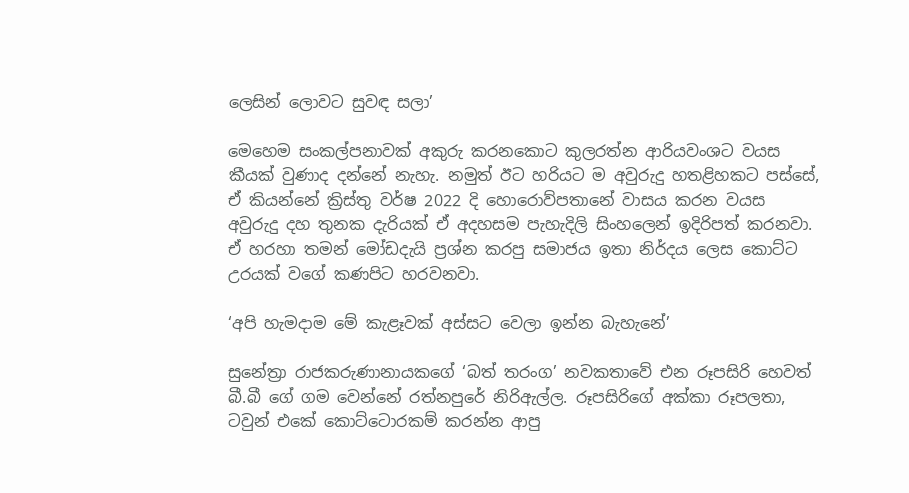ලෙසින් ලොවට සුවඳ සලා’

මෙහෙම සංකල්පනාවක් අකුරු කරනකොට කුලරත්න ආරියවංශට වයස කීයක් වුණාද දන්නේ නැහැ. නමුත් ඊට හරියට ම අවුරුදු හතළිහකට පස්සේ, ඒ කියන්නේ ක්‍රිස්තු වර්ෂ 2022 දි හොරොව්පතානේ වාසය කරන වයස අවුරුදු දහ තුනක දැරියක් ඒ අදහසම පැහැදිලි සිංහලෙන් ඉදිරිපත් කරනවා. ඒ හරහා තමන් මෝඩදැයි ප්‍රශ්න කරපු සමාජය ඉතා නිර්දය ලෙස කොට්ට උරයක් වගේ කණපිට හරවනවා.

‘අපි හැමදාම මේ කැළෑවක් අස්සට වෙලා ඉන්න බැහැනේ’

සුනේත්‍රා රාජකරුණානායකගේ ‘බත් තරංග’ නවකතාවේ එන රූපසිරි හෙවත් බී.බී ගේ ගම වෙන්නේ රත්නපුරේ නිරිඇල්ල. රූපසිරිගේ අක්කා රූපලතා, ටවුන් එකේ කොට්ටොරකම් කරන්න ආපු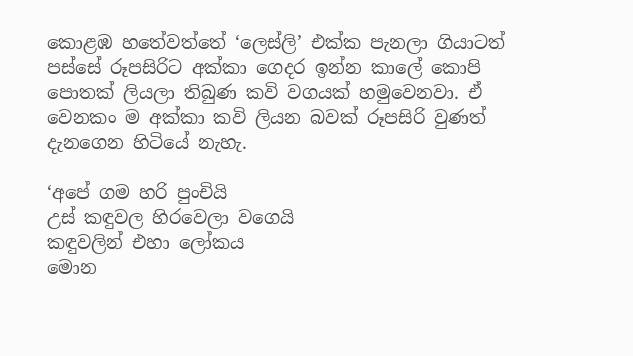කොළඹ හතේවත්තේ ‘ලෙස්ලි’ එක්ක පැනලා ගියාටත් පස්සේ රූපසිරිට අක්කා ගෙදර ඉන්න කාලේ කොපි පොතක් ලියලා තිබුණ කවි වගයක් හමුවෙනවා. ඒ වෙනකං ම අක්කා කවි ලියන බවක් රූපසිරි වුණත් දැනගෙන හිටියේ නැහැ.

‘අපේ ගම හරි පුංචියි
උස් කඳුවල හිරවෙලා වගෙයි
කඳුවලින් එහා ලෝකය
මොන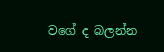වගේ ද බලන්න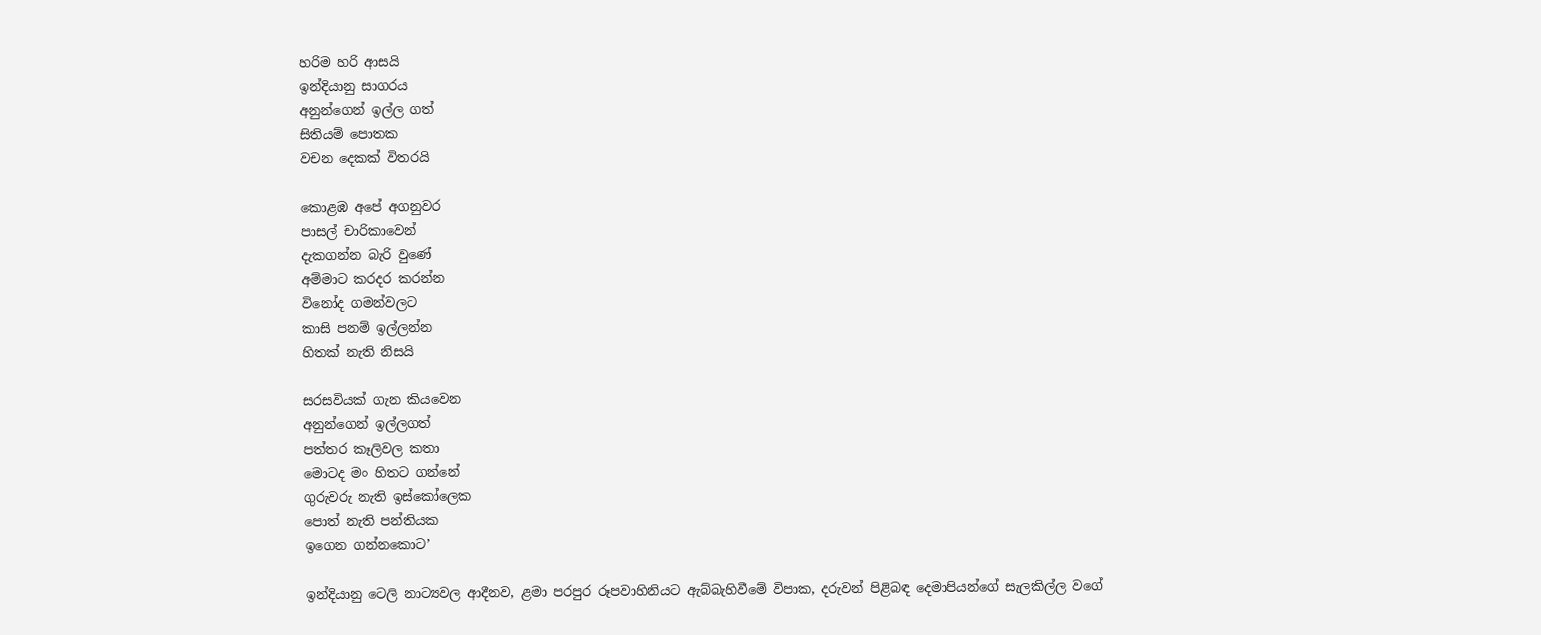හරිම හරි ආසයි
ඉන්දියානු සාගරය
අනුන්ගෙන් ඉල්ල ගත්
සිතියම් පොතක
වචන දෙකක් විතරයි

කොළඹ අපේ අගනුවර
පාසල් චාරිකාවෙන්
දැකගන්න බැරි වුණේ
අම්මාට කරදර කරන්න
විනෝද ගමන්වලට
කාසි පනම් ඉල්ලන්න
හිතක් නැති නිසයි

සරසවියක් ගැන කියවෙන
අනුන්ගෙන් ඉල්ලගත්
පත්තර කෑලිවල කතා
මොටද මං හිතට ගන්නේ
ගුරුවරු නැති ඉස්කෝලෙක
පොත් නැති පන්තියක
ඉගෙන ගන්නකොට’

ඉන්දියානු ටෙලි නාට්‍යවල ආදීනව, ළමා පරපුර රූපවාහිනියට ඇබ්බැහිවීමේ විපාක, දරුවන් පිළිබඳ දෙමාපියන්ගේ සැලකිල්ල වගේ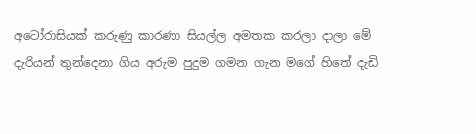අටෝරාසියක් කරුණු කාරණා සියල්ල අමතක කරලා දාලා මේ දැරියන් තුන්දෙනා ගිය අරුම පුදුම ගමන ගැන මගේ හිතේ දැඩි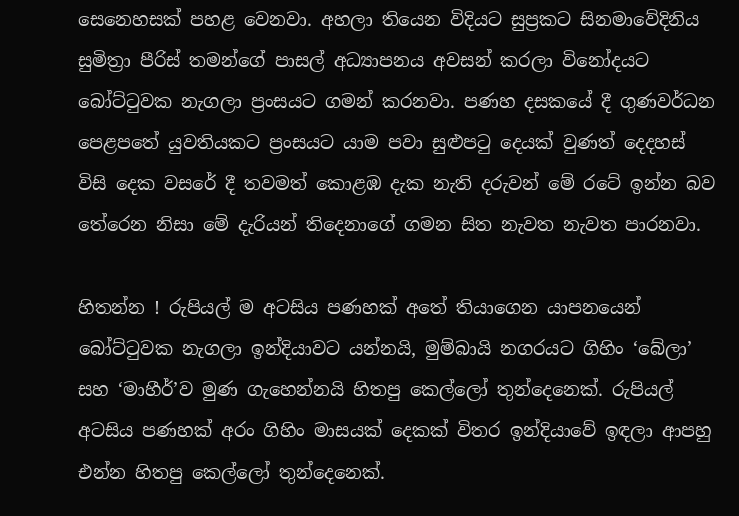සෙනෙහසක් පහළ වෙනවා. අහලා තියෙන විදියට සුප්‍රකට සිනමාවේදිනිය සුමිත්‍රා පීරිස් තමන්ගේ පාසල් අධ්‍යාපනය අවසන් කරලා විනෝදයට බෝට්ටුවක නැගලා ප්‍රංසයට ගමන් කරනවා. පණහ දසකයේ දී ගුණවර්ධන පෙළපතේ යුවතියකට ප්‍රංසයට යාම පවා සුළුපටු දෙයක් වුණත් දෙදහස් විසි දෙක වසරේ දී තවමත් කොළඹ දැක නැති දරුවන් මේ රටේ ඉන්න බව තේරෙන නිසා මේ දැරියන් තිදෙනාගේ ගමන සිත නැවත නැවත පාරනවා.

හිතන්න ! රුපියල් ම අටසිය පණහක් අතේ තියාගෙන යාපනයෙන් බෝට්ටුවක නැගලා ඉන්දියාවට යන්නයි, මුම්බායි නගරයට ගිහිං ‘බේලා’ සහ ‘මාහීර්’ව මුණ ගැහෙන්නයි හිතපු කෙල්ලෝ තුන්දෙනෙක්. රුපියල් අටසිය පණහක් අරං ගිහිං මාසයක් දෙකක් විතර ඉන්දියාවේ ඉඳලා ආපහු එන්න හිතපු කෙල්ලෝ තුන්දෙනෙක්.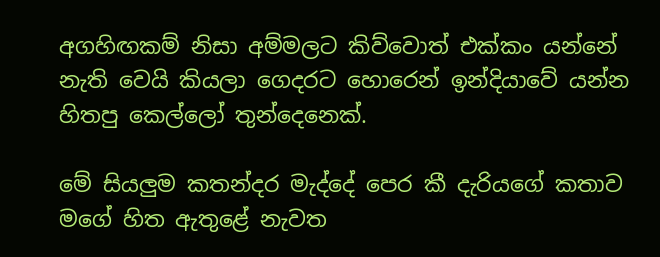අගහිඟකම් නිසා අම්මලට කිව්වොත් එක්කං යන්නේ නැති වෙයි කියලා ගෙදරට හොරෙන් ඉන්දියාවේ යන්න හිතපු කෙල්ලෝ තුන්දෙනෙක්.

මේ සියලුම කතන්දර මැද්දේ පෙර කී දැරියගේ කතාව මගේ හිත ඇතුළේ නැවත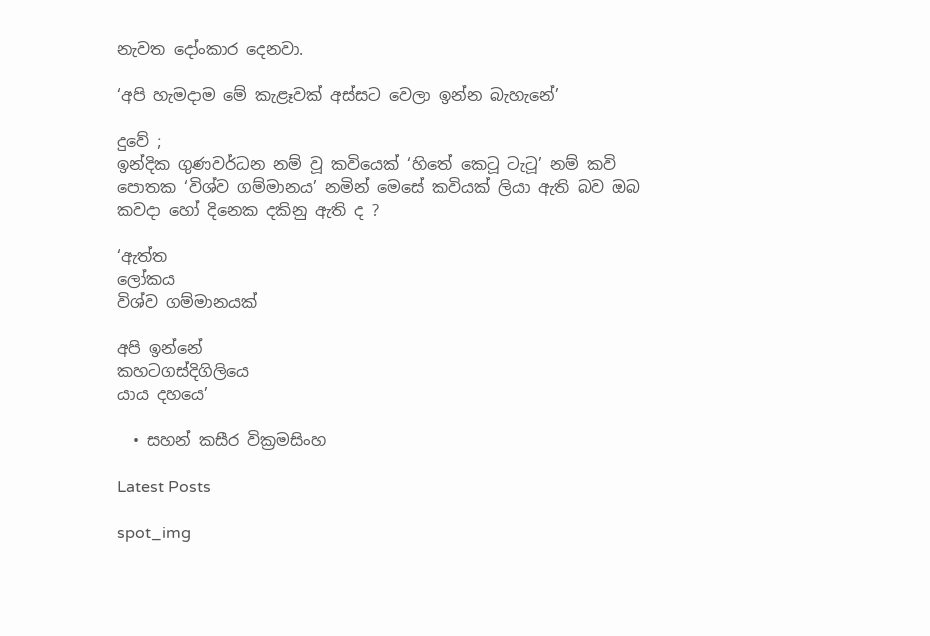නැවත දෝංකාර දෙනවා.

‘අපි හැමදාම මේ කැළෑවක් අස්සට වෙලා ඉන්න බැහැනේ’

දුවේ ;
ඉන්දික ගුණවර්ධන නම් වූ කවියෙක් ‘හිතේ කෙටූ ටැටූ’ නම් කවි පොතක ‘විශ්ව ගම්මානය’ නමින් මෙසේ කවියක් ලියා ඇති බව ඔබ කවදා හෝ දිනෙක දකිනු ඇති ද ?

‘ඇත්ත
ලෝකය
විශ්ව ගම්මානයක්

අපි ඉන්නේ
කහටගස්දිගිලියෙ
යාය දහයෙ’

  • සහන් කසීර වික්‍රමසිංහ

Latest Posts

spot_img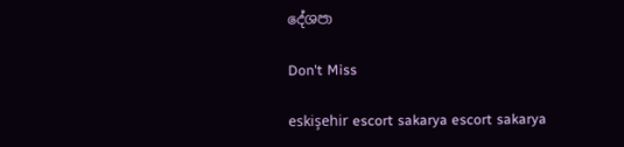දේශපා

Don't Miss

eskişehir escort sakarya escort sakarya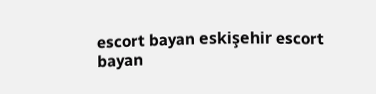escort bayan eskişehir escort bayan